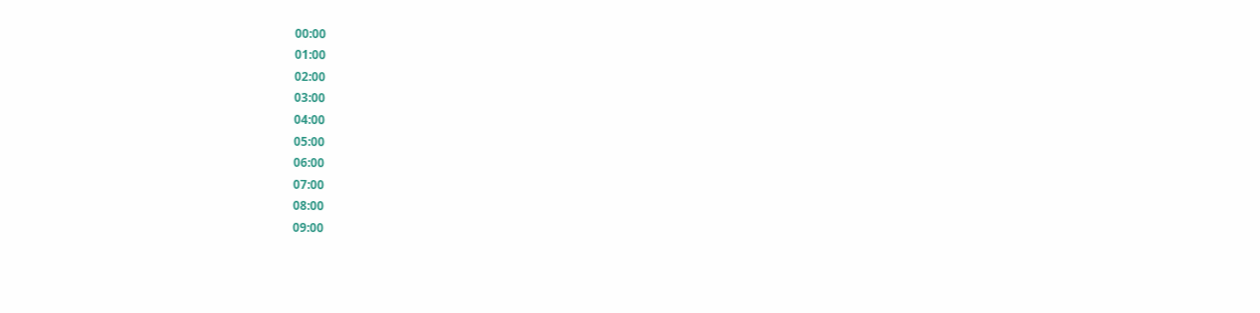00:00
01:00
02:00
03:00
04:00
05:00
06:00
07:00
08:00
09:00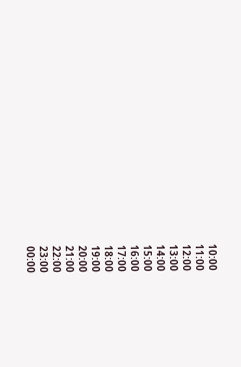10:00
11:00
12:00
13:00
14:00
15:00
16:00
17:00
18:00
19:00
20:00
21:00
22:00
23:00
00:00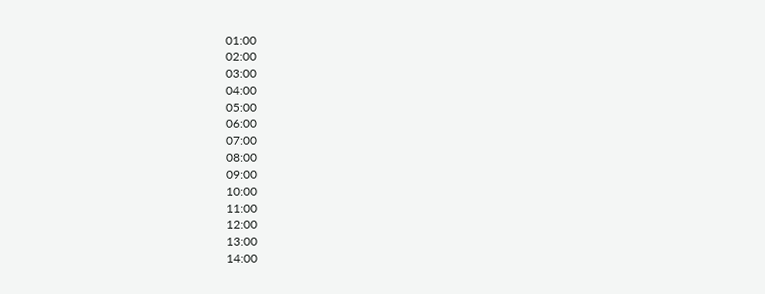01:00
02:00
03:00
04:00
05:00
06:00
07:00
08:00
09:00
10:00
11:00
12:00
13:00
14:00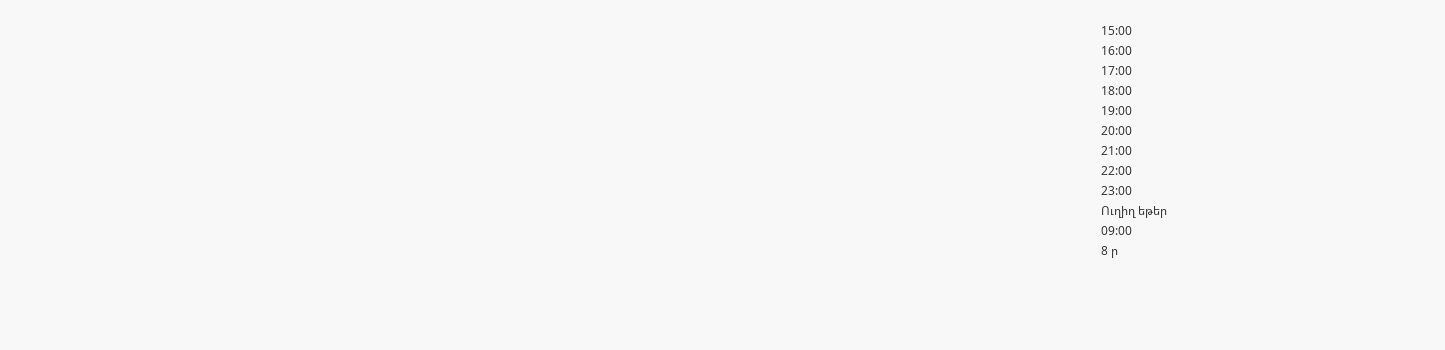15:00
16:00
17:00
18:00
19:00
20:00
21:00
22:00
23:00
Ուղիղ եթեր
09:00
8 ր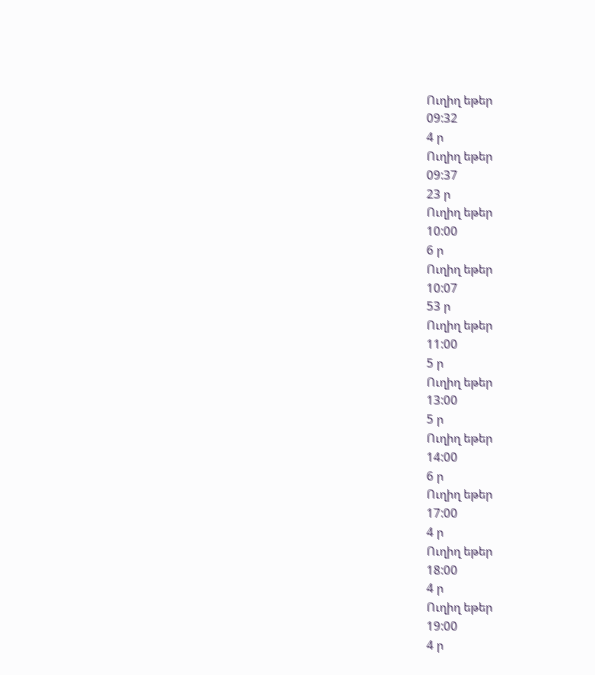Ուղիղ եթեր
09:32
4 ր
Ուղիղ եթեր
09:37
23 ր
Ուղիղ եթեր
10:00
6 ր
Ուղիղ եթեր
10:07
53 ր
Ուղիղ եթեր
11:00
5 ր
Ուղիղ եթեր
13:00
5 ր
Ուղիղ եթեր
14:00
6 ր
Ուղիղ եթեր
17:00
4 ր
Ուղիղ եթեր
18:00
4 ր
Ուղիղ եթեր
19:00
4 ր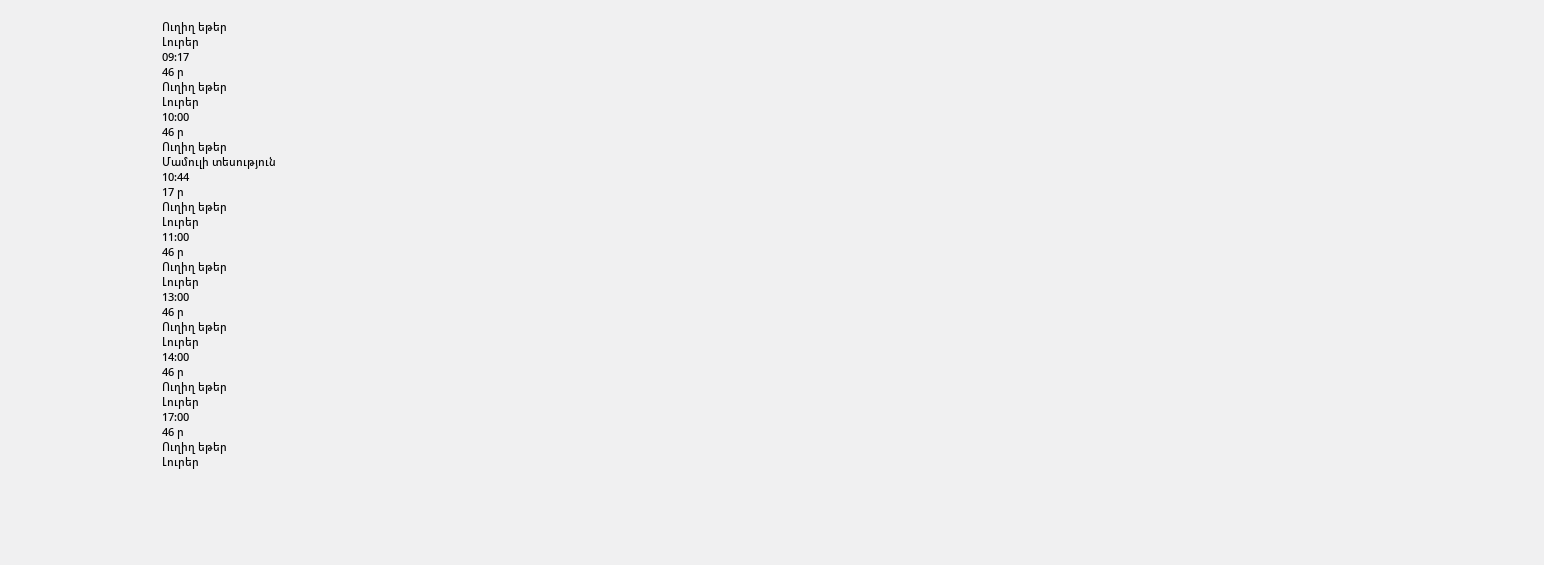Ուղիղ եթեր
Լուրեր
09:17
46 ր
Ուղիղ եթեր
Լուրեր
10:00
46 ր
Ուղիղ եթեր
Մամուլի տեսություն
10:44
17 ր
Ուղիղ եթեր
Լուրեր
11:00
46 ր
Ուղիղ եթեր
Լուրեր
13:00
46 ր
Ուղիղ եթեր
Լուրեր
14:00
46 ր
Ուղիղ եթեր
Լուրեր
17:00
46 ր
Ուղիղ եթեր
Լուրեր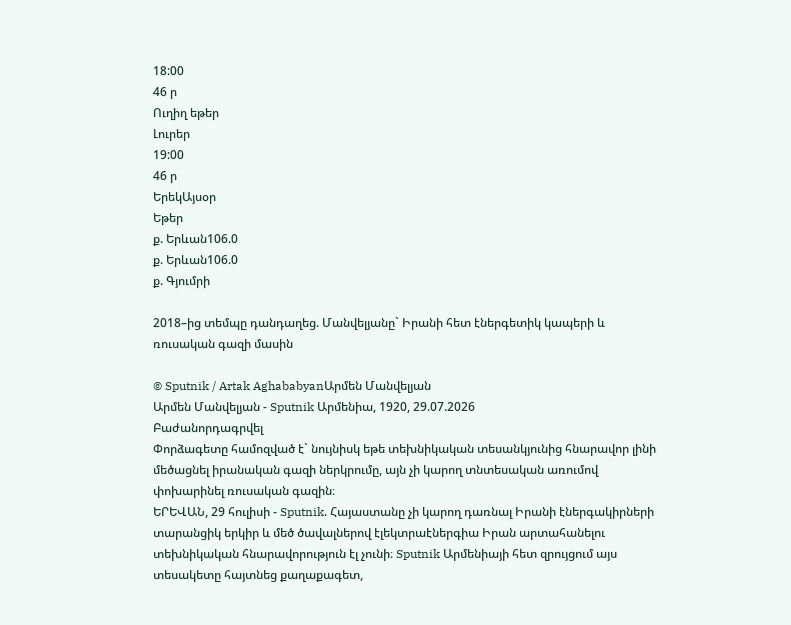18:00
46 ր
Ուղիղ եթեր
Լուրեր
19:00
46 ր
ԵրեկԱյսօր
Եթեր
ք. Երևան106.0
ք. Երևան106.0
ք. Գյումրի

2018–ից տեմպը դանդաղեց. Մանվելյանը` Իրանի հետ էներգետիկ կապերի և ռուսական գազի մասին

© Sputnik / Artak AghababyanԱրմեն Մանվելյան
Արմեն Մանվելյան - Sputnik Արմենիա, 1920, 29.07.2026
Բաժանորդագրվել
Փորձագետը համոզված է` նույնիսկ եթե տեխնիկական տեսանկյունից հնարավոր լինի մեծացնել իրանական գազի ներկրումը, այն չի կարող տնտեսական առումով փոխարինել ռուսական գազին։
ԵՐԵՎԱՆ, 29 հուլիսի - Sputnik. Հայաստանը չի կարող դառնալ Իրանի էներգակիրների տարանցիկ երկիր և մեծ ծավալներով էլեկտրաէներգիա Իրան արտահանելու տեխնիկական հնարավորություն էլ չունի։ Sputnik Արմենիայի հետ զրույցում այս տեսակետը հայտնեց քաղաքագետ,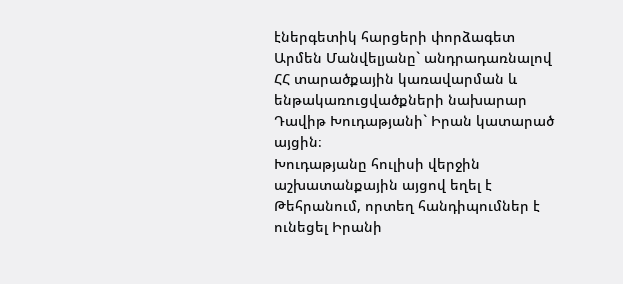էներգետիկ հարցերի փորձագետ Արմեն Մանվելյանը` անդրադառնալով ՀՀ տարածքային կառավարման և ենթակառուցվածքների նախարար Դավիթ Խուդաթյանի` Իրան կատարած այցին։
Խուդաթյանը հուլիսի վերջին աշխատանքային այցով եղել է Թեհրանում, որտեղ հանդիպումներ է ունեցել Իրանի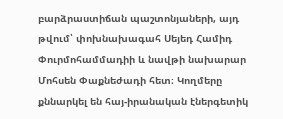բարձրաստիճան պաշտոնյաների, այդ թվում՝ փոխնախագահ Սեյեդ Համիդ Փուրմոհամմադիի և նավթի նախարար Մոհսեն Փաքնեժադի հետ։ Կողմերը քննարկել են հայ-իրանական էներգետիկ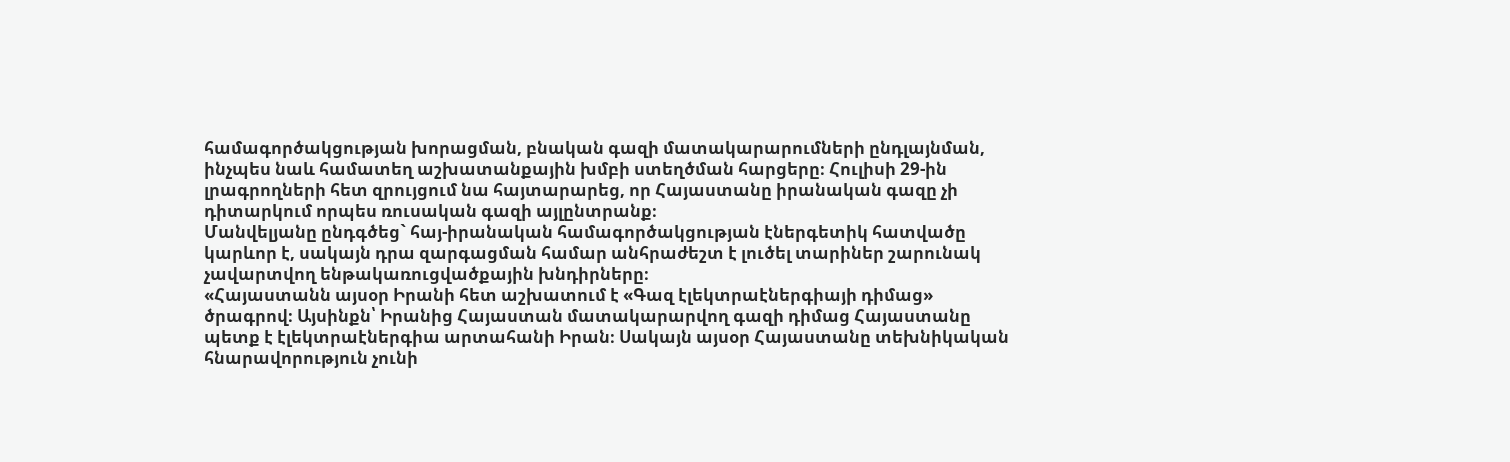համագործակցության խորացման, բնական գազի մատակարարումների ընդլայնման, ինչպես նաև համատեղ աշխատանքային խմբի ստեղծման հարցերը։ Հուլիսի 29-ին լրագրողների հետ զրույցում նա հայտարարեց, որ Հայաստանը իրանական գազը չի դիտարկում որպես ռուսական գազի այլընտրանք։
Մանվելյանը ընդգծեց` հայ-իրանական համագործակցության էներգետիկ հատվածը կարևոր է, սակայն դրա զարգացման համար անհրաժեշտ է լուծել տարիներ շարունակ չավարտվող ենթակառուցվածքային խնդիրները։
«Հայաստանն այսօր Իրանի հետ աշխատում է «Գազ էլեկտրաէներգիայի դիմաց» ծրագրով։ Այսինքն՝ Իրանից Հայաստան մատակարարվող գազի դիմաց Հայաստանը պետք է էլեկտրաէներգիա արտահանի Իրան։ Սակայն այսօր Հայաստանը տեխնիկական հնարավորություն չունի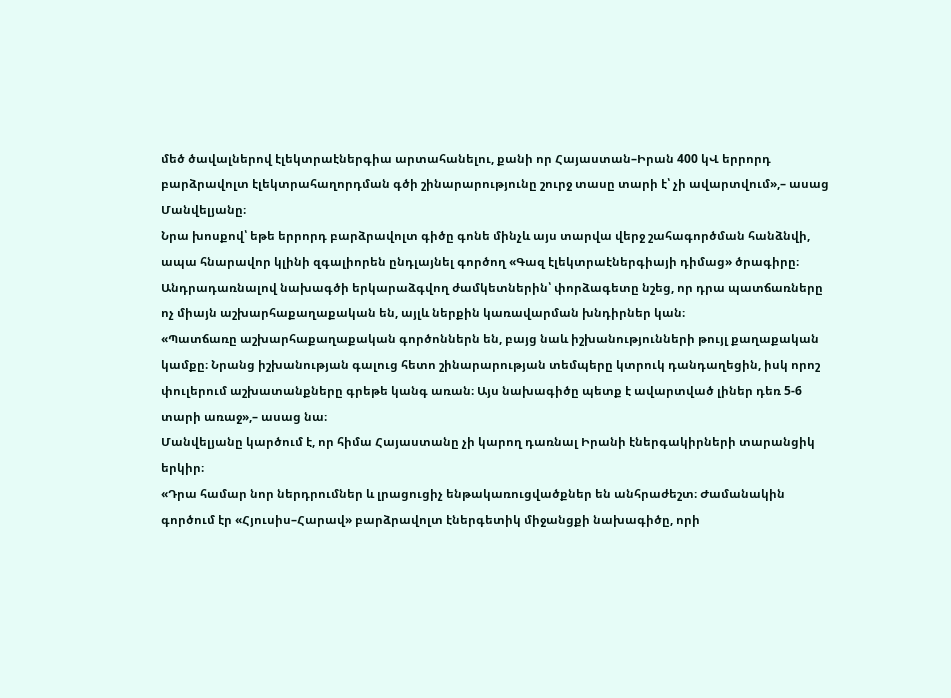մեծ ծավալներով էլեկտրաէներգիա արտահանելու, քանի որ Հայաստան–Իրան 400 կՎ երրորդ բարձրավոլտ էլեկտրահաղորդման գծի շինարարությունը շուրջ տասը տարի է՝ չի ավարտվում»,– ասաց Մանվելյանը։
Նրա խոսքով՝ եթե երրորդ բարձրավոլտ գիծը գոնե մինչև այս տարվա վերջ շահագործման հանձնվի, ապա հնարավոր կլինի զգալիորեն ընդլայնել գործող «Գազ էլեկտրաէներգիայի դիմաց» ծրագիրը։
Անդրադառնալով նախագծի երկարաձգվող ժամկետներին՝ փորձագետը նշեց, որ դրա պատճառները ոչ միայն աշխարհաքաղաքական են, այլև ներքին կառավարման խնդիրներ կան։
«Պատճառը աշխարհաքաղաքական գործոններն են, բայց նաև իշխանությունների թույլ քաղաքական կամքը։ Նրանց իշխանության գալուց հետո շինարարության տեմպերը կտրուկ դանդաղեցին, իսկ որոշ փուլերում աշխատանքները գրեթե կանգ առան։ Այս նախագիծը պետք է ավարտված լիներ դեռ 5-6 տարի առաջ»,– ասաց նա։
Մանվելյանը կարծում է, որ հիմա Հայաստանը չի կարող դառնալ Իրանի էներգակիրների տարանցիկ երկիր։
«Դրա համար նոր ներդրումներ և լրացուցիչ ենթակառուցվածքներ են անհրաժեշտ։ Ժամանակին գործում էր «Հյուսիս–Հարավ» բարձրավոլտ էներգետիկ միջանցքի նախագիծը, որի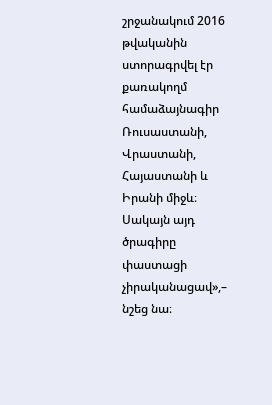շրջանակում 2016 թվականին ստորագրվել էր քառակողմ համաձայնագիր Ռուսաստանի, Վրաստանի, Հայաստանի և Իրանի միջև։ Սակայն այդ ծրագիրը փաստացի չիրականացավ»,– նշեց նա։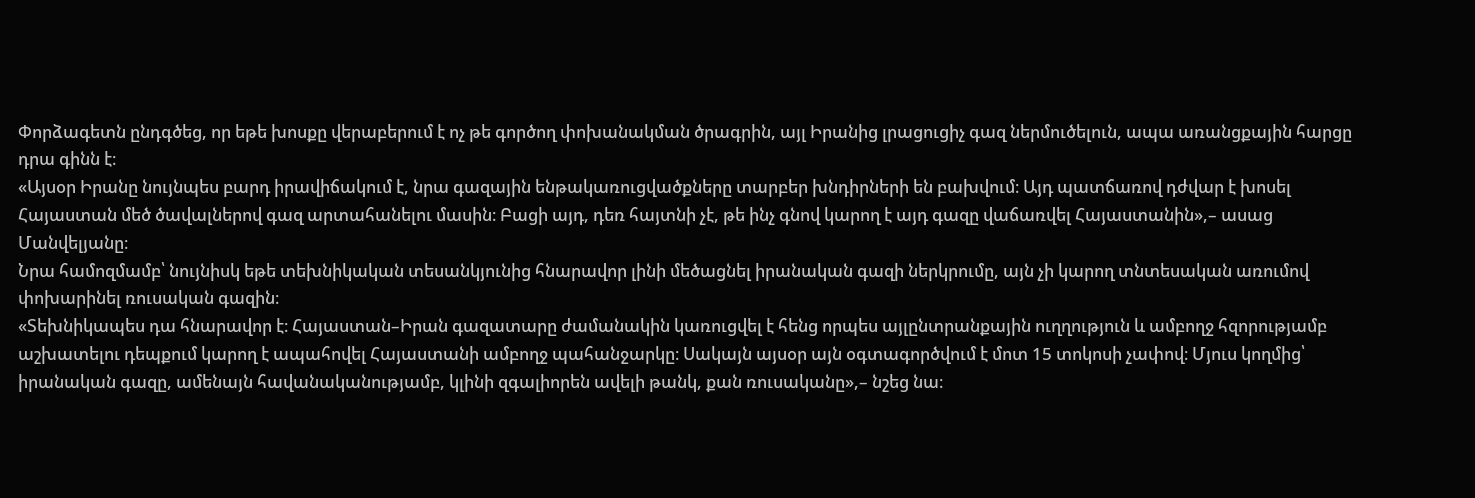Փորձագետն ընդգծեց, որ եթե խոսքը վերաբերում է ոչ թե գործող փոխանակման ծրագրին, այլ Իրանից լրացուցիչ գազ ներմուծելուն, ապա առանցքային հարցը դրա գինն է։
«Այսօր Իրանը նույնպես բարդ իրավիճակում է, նրա գազային ենթակառուցվածքները տարբեր խնդիրների են բախվում։ Այդ պատճառով դժվար է խոսել Հայաստան մեծ ծավալներով գազ արտահանելու մասին։ Բացի այդ, դեռ հայտնի չէ, թե ինչ գնով կարող է այդ գազը վաճառվել Հայաստանին»,– ասաց Մանվելյանը։
Նրա համոզմամբ՝ նույնիսկ եթե տեխնիկական տեսանկյունից հնարավոր լինի մեծացնել իրանական գազի ներկրումը, այն չի կարող տնտեսական առումով փոխարինել ռուսական գազին։
«Տեխնիկապես դա հնարավոր է։ Հայաստան–Իրան գազատարը ժամանակին կառուցվել է հենց որպես այլընտրանքային ուղղություն և ամբողջ հզորությամբ աշխատելու դեպքում կարող է ապահովել Հայաստանի ամբողջ պահանջարկը։ Սակայն այսօր այն օգտագործվում է մոտ 15 տոկոսի չափով։ Մյուս կողմից՝ իրանական գազը, ամենայն հավանականությամբ, կլինի զգալիորեն ավելի թանկ, քան ռուսականը»,– նշեց նա։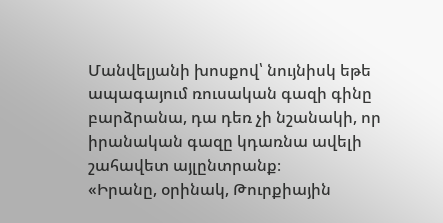Մանվելյանի խոսքով՝ նույնիսկ եթե ապագայում ռուսական գազի գինը բարձրանա, դա դեռ չի նշանակի, որ իրանական գազը կդառնա ավելի շահավետ այլընտրանք։
«Իրանը, օրինակ, Թուրքիային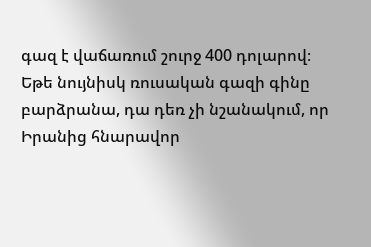գազ է վաճառում շուրջ 400 դոլարով։ Եթե նույնիսկ ռուսական գազի գինը բարձրանա, դա դեռ չի նշանակում, որ Իրանից հնարավոր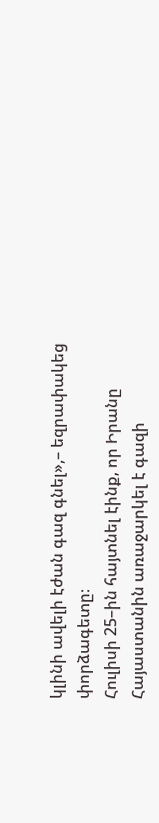կլինի ավելի էժան գազ գնել»,– եզրափակեց փորձագետը։
Հուլիսի 25–ին հայտնել էինք, որ Իրանը Հայաստանին առաջարկել է գազի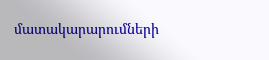մատակարարումների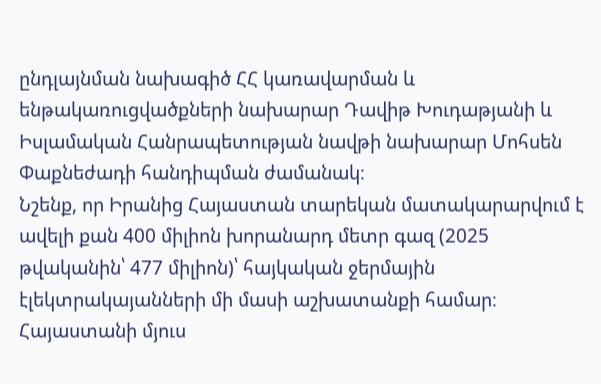ընդլայնման նախագիծ ՀՀ կառավարման և ենթակառուցվածքների նախարար Դավիթ Խուդաթյանի և Իսլամական Հանրապետության նավթի նախարար Մոհսեն Փաքնեժադի հանդիպման ժամանակ։
Նշենք, որ Իրանից Հայաստան տարեկան մատակարարվում է ավելի քան 400 միլիոն խորանարդ մետր գազ (2025 թվականին՝ 477 միլիոն)՝ հայկական ջերմային էլեկտրակայանների մի մասի աշխատանքի համար։ Հայաստանի մյուս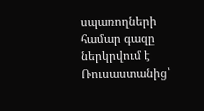սպառողների համար գազը ներկրվում է Ռուսաստանից՝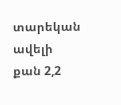տարեկան ավելի քան 2,2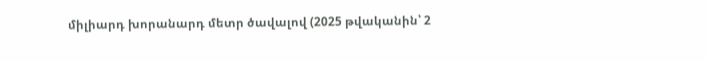միլիարդ խորանարդ մետր ծավալով (2025 թվականին՝ 2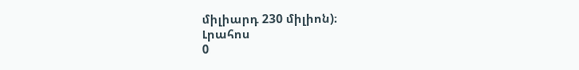միլիարդ 230 միլիոն)։
Լրահոս
0